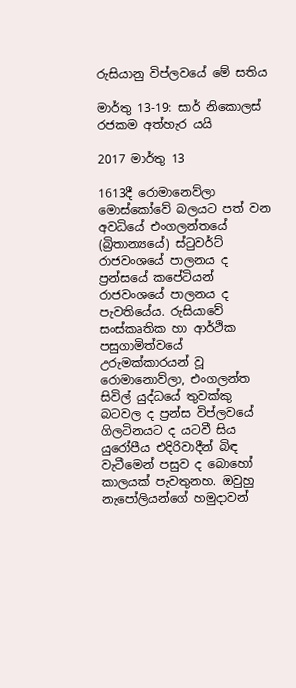රුසියානු විප්ලවයේ මේ සතිය

මාර්තු 13-19: සාර් නිකොලස් රජකම අත්හැර යයි

2017 මාර්තු 13

1613දී රොමානෙව්ලා මොස්කෝවේ බලයට පත් වන අවධියේ එංගලන්තයේ (බ්‍රිතාන්‍යයේ) ස්ටුවර්ට් රාජවංශයේ පාලනය ද ප්‍රන්සයේ කපේටියන් රාජවංශයේ පාලනය ද පැවතියේය. රුසියාවේ සංස්කෘතික හා ආර්ථික පසුගාමිත්වයේ උරුමක්කාරයන් වූ රොමානොව්ලා, එංගලන්ත සිවිල් යුද්ධයේ තුවක්කු බටවල ද ප්‍රන්ස විප්ලවයේ ගිලටිනයට ද යටවී සිය යුරෝපීය එදිරිවාදීන් බිඳ වැටීමෙන් පසුව ද බොහෝ කාලයක් පැවතුනහ. ඔවුහු නැපෝලියන්ගේ හමුදාවන්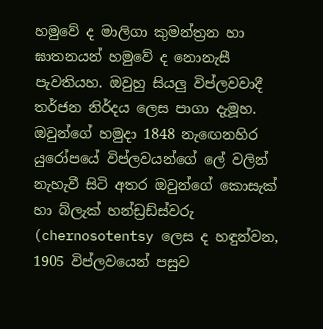හමුවේ ද මාලිගා කුමන්ත්‍රන හා ඝාතනයන් හමුවේ ද නොනැසී පැවතියහ. ඔවුහු සියලු විප්ලවවාදී තර්ජන නිර්දය ලෙස පාගා දැමූහ. ඔවුන්ගේ හමුදා 1848 නැඟෙනහිර යුරෝපයේ විප්ලවයන්ගේ ලේ වලින් නැහැවී සිටි අතර ඔවුන්ගේ කොසැක් හා බ්ලැක් හන්ඩ්‍රඩ්ස්වරු (chernosotentsy ලෙස ද හඳුන්වන, 1905 විප්ලවයෙන් පසුව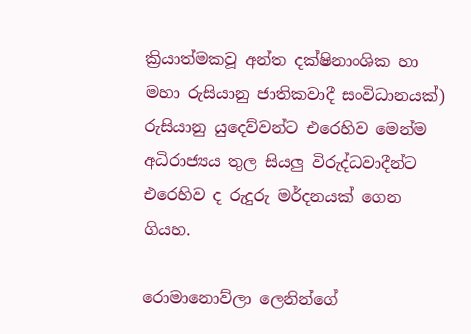ක්‍රියාත්මකවූ අන්ත දක්ෂිනාංශික හා මහා රුසියානු ජාතිකවාදී සංවිධානයක්) රුසියානු යුදෙව්වන්ට එරෙහිව මෙන්ම අධිරාජ්‍යය තුල සියලු විරුද්ධවාදීන්ට එරෙහිව ද රුදුරු මර්දනයක් ගෙන ගියහ.

රොමානොව්ලා ලෙනින්ගේ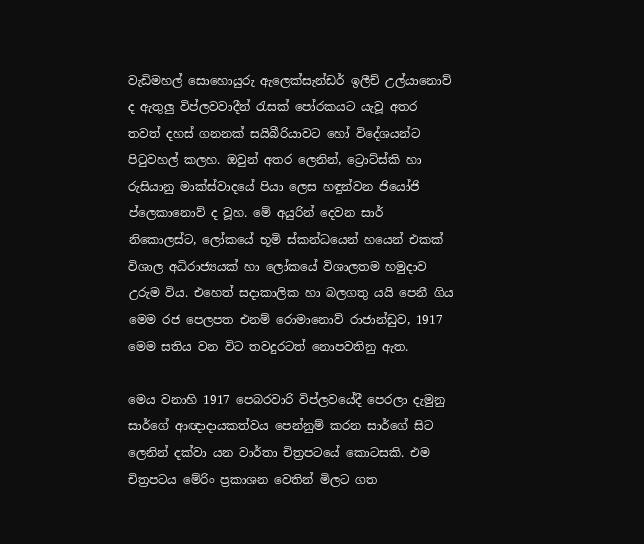වැඩිමහල් සොහොයුරු ඇලෙක්සැන්ඩර් ඉලීච් උල්යානොව් ද ඇතුලු විප්ලවවාදීන් රැසක් පෝරකයට යැවූ අතර තවත් දහස් ගනනක් සයිබීරියාවට හෝ විදේශයන්ට පිටුවහල් කලහ. ඔවුන් අතර ලෙනින්, ට්‍රොට්ස්කි හා රුසියානු මාක්ස්වාදයේ පියා ලෙස හඳුන්වන ජියෝජි ප්ලෙකානොව් ද වූහ. මේ අයුරින් දෙවන සාර් නිකොලස්ට, ලෝකයේ භූමි ස්කන්ධයෙන් හයෙන් එකක් විශාල අධිරාජ්‍යයක් හා ලෝකයේ විශාලතම හමුදාව උරුම විය. එහෙත් සදාකාලික හා බලගතු යයි පෙනී ගිය මෙම රජ පෙලපත එනම් රොමානොව් රාජාන්ඩුව, 1917 මෙම සතිය වන විට තවදුරටත් නොපවතිනු ඇත.

මෙය වනාහි 1917 පෙබරවාරි විප්ලවයේදී පෙරලා දැමුනු සාර්ගේ ආඥාදායකත්වය පෙන්නුම් කරන සාර්ගේ සිට ලෙනින් දක්වා යන වාර්තා චිත්‍රපටයේ කොටසකි. එම චිත්‍රපටය මේරිං ප්‍රකාශන වෙතින් මිලට ගත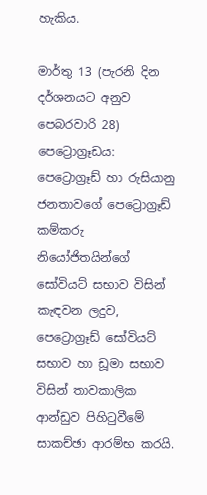හැකිය.

මාර්තු 13 (පැරනි දින දර්ශනයට අනුව පෙබරවාරි 28) පෙට්‍රොග්‍රෑඩය: පෙට්‍රොග්‍රෑඩ් හා රුසියානු ජනතාවගේ පෙට්‍රොග්‍රෑඩ් කම්කරු නියෝජිතයින්ගේ සෝවියට් සභාව විසින් කැඳවන ලදුව, පෙට්‍රොග්‍රෑඩ් සෝවියට් සභාව හා ඩූමා සභාව විසින් තාවකාලික ආන්ඩුව පිහිටුවීමේ සාකච්ඡා ආරම්භ කරයි.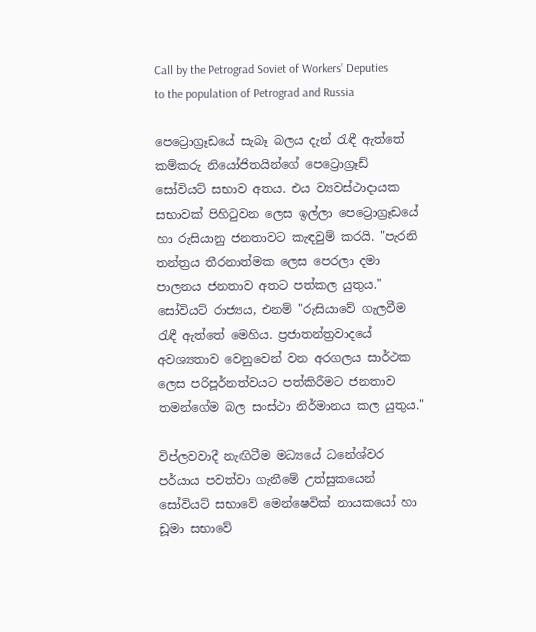Call by the Petrograd Soviet of Workers’ Deputies to the population of Petrograd and Russia

පෙට්‍රොග්‍රෑඩයේ සැබෑ බලය දැන් රැඳී ඇත්තේ කම්කරු නියෝජිතයින්ගේ පෙට්‍රොග්‍රෑඩ් සෝවියට් සභාව අතය. එය ව්‍යවස්ථාදායක සභාවක් පිහිටුවන ලෙස ඉල්ලා පෙට්‍රොග්‍රෑඩයේ හා රුසියානු ජනතාවට කැඳවුම් කරයි. "පැරනි තන්ත්‍රය තීරනාත්මක ලෙස පෙරලා දමා පාලනය ජනතාව අතට පත්කල යුතුය." සෝවියට් රාජ්‍යය, එනම් "රුසියාවේ ගැලවීම රැඳී ඇත්තේ මෙහිය. ප්‍රජාතන්ත්‍රවාදයේ අවශ්‍යතාව වෙනුවෙන් වන අරගලය සාර්ථක ලෙස පරිපූර්නත්වයට පත්කිරීමට ජනතාව තමන්ගේම බල සංස්ථා නිර්මානය කල යුතුය."

විප්ලවවාදී නැඟිටීම මධ්‍යයේ ධනේශ්වර පර්යාය පවත්වා ගැනීමේ උත්සුකයෙන් සෝවියට් සභාවේ මෙන්ෂෙවික් නායකයෝ හා ඩූමා සභාවේ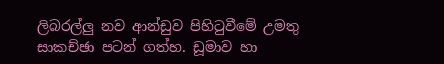ලිබරල්ලු නව ආන්ඩුව පිහිටුවීමේ උමතු සාකච්ඡා පටන් ගත්හ. ඩූමාව හා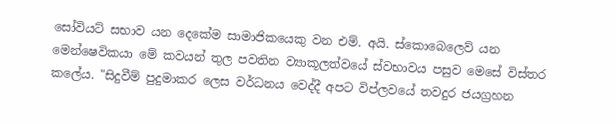සෝවියට් සභාව යන දෙකේම සාමාජිකයෙකු වන එම්. අයි. ස්කොබෙලෙව් යන මෙන්ෂෙවිකයා මේ කවයන් තුල පවතින ව්‍යාකූලත්වයේ ස්වභාවය පසුව මෙසේ විස්තර කලේය. "සිදුවීම් පුදුමාකර ලෙස වර්ධනය වෙද්දී අපට විප්ලවයේ තවදුර ජයග්‍රහන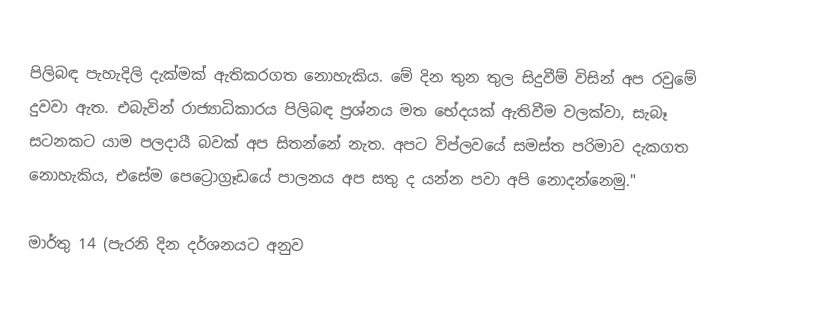පිලිබඳ පැහැදිලි දැක්මක් ඇතිකරගත නොහැකිය. මේ දින තුන තුල සිදුවීම් විසින් අප රවුමේ දුවවා ඇත. එබැවින් රාජ්‍යාධිකාරය පිලිබඳ ප්‍රශ්නය මත භේදයක් ඇතිවීම වලක්වා, සැබෑ සටනකට යාම පලදායී බවක් අප සිතන්නේ නැත. අපට විප්ලවයේ සමස්ත පරිමාව දැකගත නොහැකිය, එසේම පෙට්‍රොග්‍රෑඩයේ පාලනය අප සතු ද යන්න පවා අපි නොදන්නෙමු."

මාර්තු 14 (පැරනි දින දර්ශනයට අනුව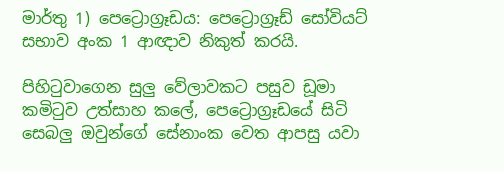මාර්තු 1) පෙට්‍රොග්‍රෑඩය: පෙට්‍රොග්‍රෑඩ් සෝවියට් සභාව අංක 1 ආඥාව නිකුත් කරයි.

පිහිටුවාගෙන සුලු වේලාවකට පසුව ඩූමා කමිටුව උත්සාහ කලේ, පෙට්‍රොග්‍රෑඩයේ සිටි සෙබලු ඔවුන්ගේ සේනාංක වෙත ආපසු යවා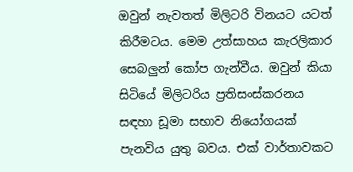ඔවුන් නැවතත් මිලිටරි විනයට යටත් කිරීමටය. මෙම උත්සාහය කැරලිකාර සෙබලුන් කෝප ගැන්වීය. ඔවුන් කියා සිටියේ මිලිටරිය ප්‍රතිසංස්කරනය සඳහා ඩූමා සභාව නියෝගයක් පැනවිය යුතු බවය. එක් වාර්තාවකට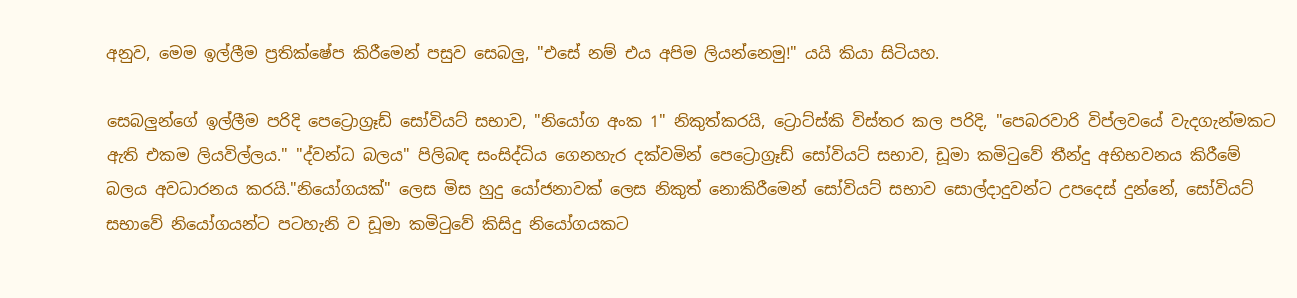අනුව, මෙම ඉල්ලීම ප්‍රතික්ෂේප කිරීමෙන් පසුව සෙබලු, "එසේ නම් එය අපිම ලියන්නෙමු!" යයි කියා සිටියහ.

සෙබලුන්ගේ ඉල්ලීම පරිදි පෙට්‍රොග්‍රෑඩ් සෝවියට් සභාව, "නියෝග අංක 1" නිකුත්කරයි, ට්‍රොට්ස්කි විස්තර කල පරිදි, "පෙබරවාරි විප්ලවයේ වැදගැන්මකට ඇති එකම ලියවිල්ලය." "ද්වන්ධ බලය" පිලිබඳ සංසිද්ධිය ගෙනහැර දක්වමින් පෙට්‍රොග්‍රෑඩ් සෝවියට් සභාව, ඩූමා කමිටුවේ තීන්දු අභිභවනය කිරීමේ බලය අවධාරනය කරයි."නියෝගයක්" ලෙස මිස හුදු යෝජනාවක් ලෙස නිකුත් නොකිරීමෙන් සෝවියට් සභාව සොල්දාදුවන්ට උපදෙස් දුන්නේ, සෝවියට් සභාවේ නියෝගයන්ට පටහැනි ව ඩූමා කමිටුවේ කිසිදු නි‍යෝගයකට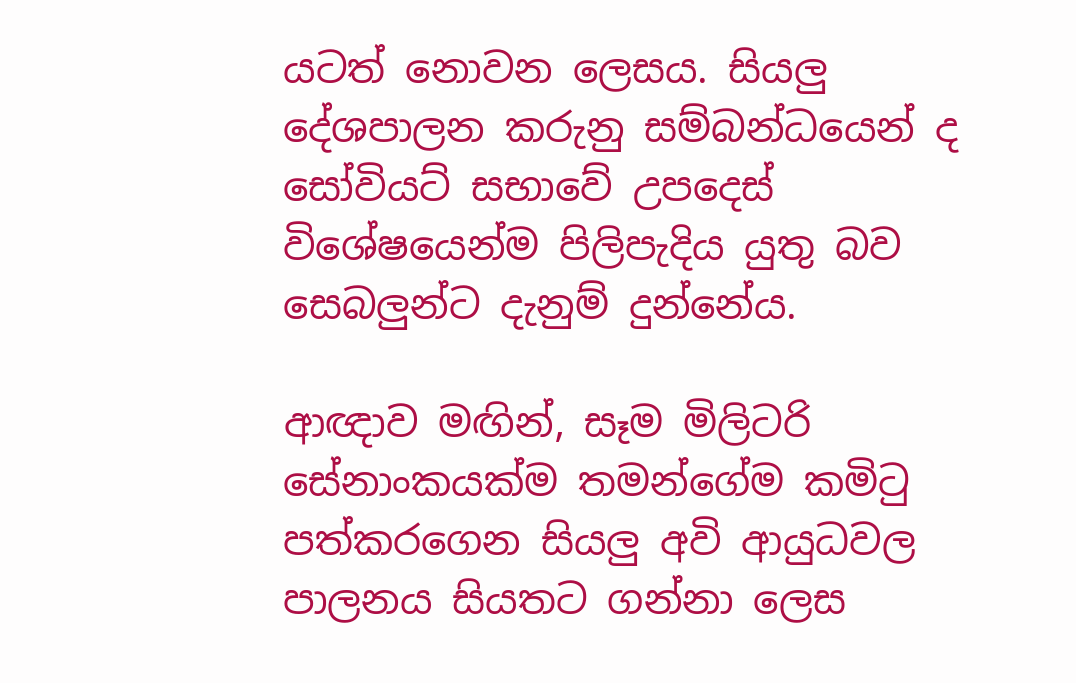යටත් නොවන ලෙසය. සියලු දේශපාලන කරුනු සම්බන්ධයෙන් ද සෝවියට් සභාවේ උපදෙස් විශේෂයෙන්ම පිලිපැදිය යුතු බව සෙබලුන්ට දැනුම් දුන්නේය.

ආඥාව මඟින්, සෑම මිලිටරි සේනාංකයක්ම තමන්ගේම කමිටු පත්කරගෙන සියලු අවි ආයුධවල පාලනය සියතට ගන්නා ලෙස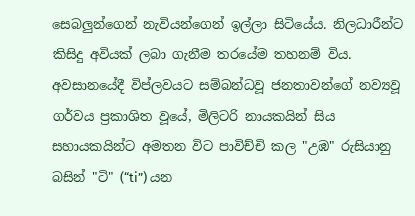සෙබලුන්ගෙන් නැවියන්ගෙන් ඉල්ලා සිටියේය. නිලධාරීන්ට කිසිදු අවියක් ලබා ගැනීම තරයේම තහනම් විය. අවසානයේදී විප්ලවයට සම්බන්ධවූ ජනතාවන්ගේ නව්‍යවූ ගර්වය ප්‍රකාශිත වූයේ, මිලිටරි නායකයින් සිය සහායකයින්ට අමතන විට පාවිච්චි කල "උඹ" රුසියානු බසින් "ටි" (“ti”) යන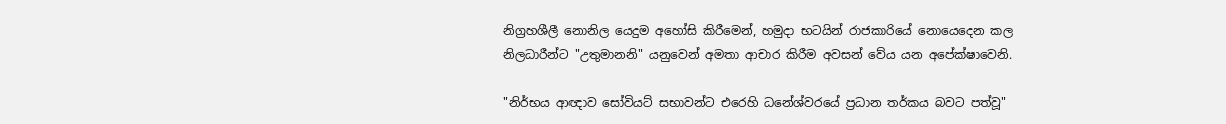නිග්‍රහශීලී නොනිල යෙදුම අහෝසි කිරීමෙන්, හමුදා භටයින් රාජකාරියේ නොයෙදෙන කල නිලධාරීන්ට "උතුමානනි" යනුවෙන් අමතා ආචාර කිරීම අවසන් වේය යන අපේක්ෂාවෙනි.

"නිර්භය ආඥාව සෝවියට් සභාවන්ට එරෙහි ධනේශ්වරයේ ප්‍රධාන තර්කය බවට පත්වූ"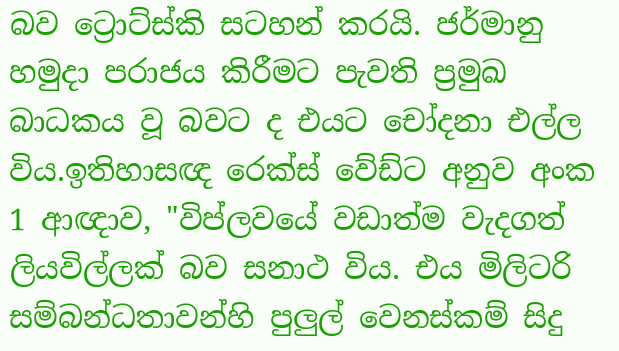බව ට්‍රොට්ස්කි සටහන් කරයි. ජර්මානු හමුදා පරාජය කිරීමට පැවති ප්‍රමුඛ බාධකය වූ බවට ද එයට චෝදනා එල්ල විය.ඉතිහාසඥ රෙක්ස් වේඩ්ට අනුව අංක 1 ආඥාව, "විප්ලවයේ වඩාත්ම වැදගත් ලියවිල්ලක් බව සනාථ විය. එය මිලිටරි සම්බන්ධතාවන්හි පුලුල් වෙනස්කම් සිදු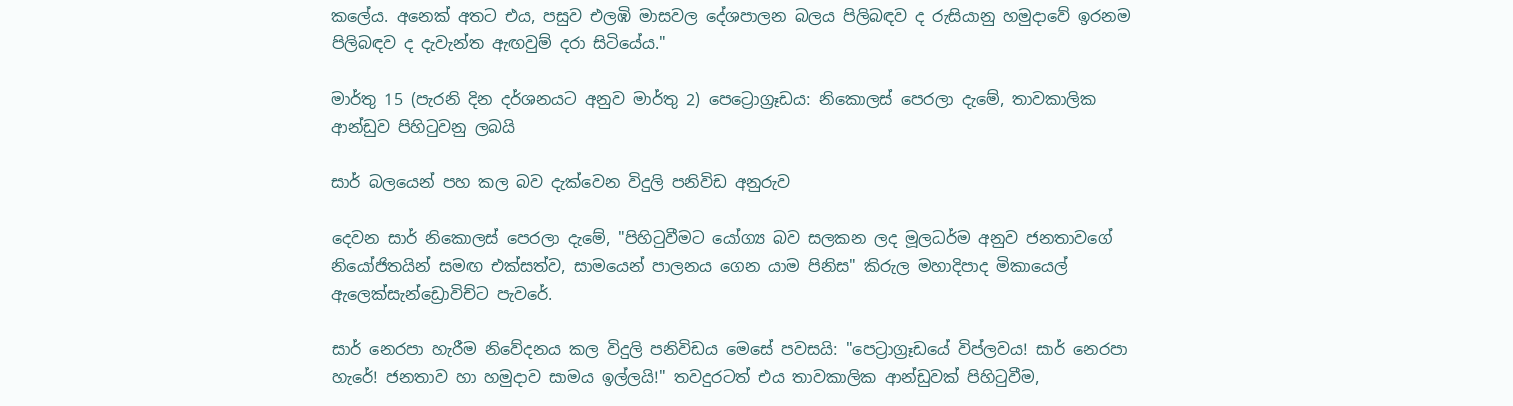කලේය. අනෙක් අතට එය, පසුව එලඹි මාසවල දේශපාලන බලය පිලිබඳව ද රුසියානු හමුදාවේ ඉරනම පිලිබඳව ද දැවැන්ත ඇඟවුම් දරා සිටියේය."

මාර්තු 15 (පැරනි දින දර්ශනයට අනුව මාර්තු 2) පෙට්‍රොග්‍රෑඩය: නිකොලස් පෙරලා දැමේ, තාවකාලික ආන්ඩුව පිහිටුවනු ලබයි

සාර් බලයෙන් පහ කල බව දැක්වෙන විදුලි පනිවිඩ අනුරුව

දෙවන සාර් නිකොලස් පෙරලා දැමේ, "පිහිටුවීමට යෝග්‍ය බව සලකන ලද මූලධර්ම අනුව ජනතාවගේ නියෝජිතයින් සමඟ එක්සත්ව, සාමයෙන් පාලනය ගෙන යාම පිනිස" කිරුල මහාදිපාද මිකායෙල් ඇලෙක්සැන්ඩ්‍රොවිච්ට පැවරේ.

සාර් නෙරපා හැරීම නිවේදනය කල විදුලි පනිවිඩය මෙසේ පවසයි: "පෙට්‍රාග්‍රෑඩයේ විප්ලවය! සාර් නෙරපා හැරේ! ජනතාව හා හමුදාව සාමය ඉල්ලයි!" තවදුරටත් එය තාවකාලික ආන්ඩුවක් පිහිටුවීම,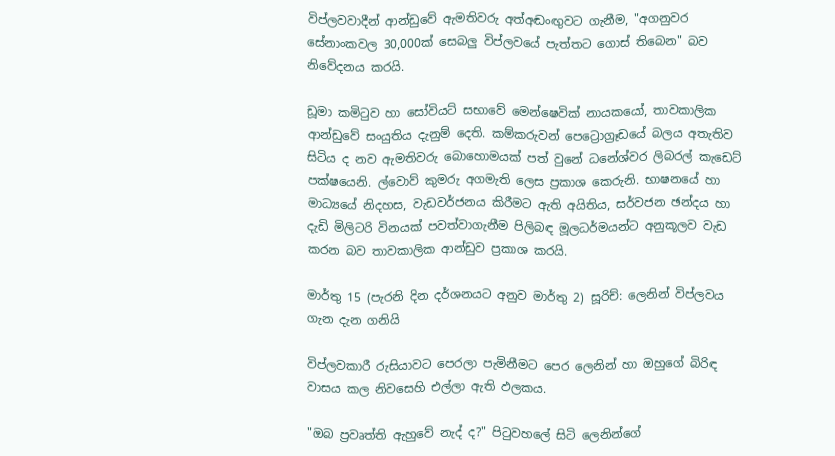විප්ලවවාදීන් ආන්ඩුවේ ඇමතිවරු අත්අඬංඟුවට ගැනීම, "අගනුවර සේනාංකවල 30,000ක් සෙබලු විප්ලවයේ පැත්තට ගොස් තිබෙන" බව නිවේදනය කරයි.

ඩූමා කමිටුව හා සෝවියට් සභාවේ මෙන්ෂෙවික් නායකයෝ, තාවකාලික ආන්ඩුවේ සංයුතිය දැනුම් දෙති. කම්කරුවන් පෙට්‍රොග්‍රෑඩයේ බලය අතැතිව සිටිය ද නව ඇමතිවරු බොහොමයක් පත් වුනේ ධනේශ්වර ලිබරල් කැඩෙට් පක්ෂයෙනි. ල්වොව් කුමරු අගමැති ලෙස ප්‍රකාශ කෙරුනි. භාෂනයේ හා මාධ්‍යයේ නිදහස, වැඩවර්ජනය කිරීමට ඇති අයිතිය, සර්වජන ඡන්දය හා දැඩි මිලිටරි විනයක් පවත්වාගැනීම පිලිබඳ මූලධර්මයන්ට අනුකූලව වැඩ කරන බව තාවකාලික ආන්ඩුව ප්‍රකාශ කරයි.

මාර්තු 15 (පැරනි දින දර්ශනයට අනුව මාර්තු 2) සූරිච්: ලෙනින් විප්ලවය ගැන දැන ගනියි

විප්ලවකාරී රුසියාවට පෙරලා පැමිනීමට පෙර ලෙනින් හා ඔහුගේ බිරිඳ වාසය කල නිවසෙහි එල්ලා ඇති ඵලකය.

"ඔබ ප්‍රවෘත්ති ඇහුවේ නැද් ද?" පිටුවහලේ සිටි ලෙනින්ගේ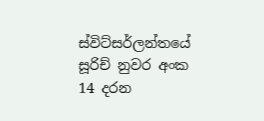ස්විට්සර්ලන්තයේ සූරිච් නුවර අංක 14 දරන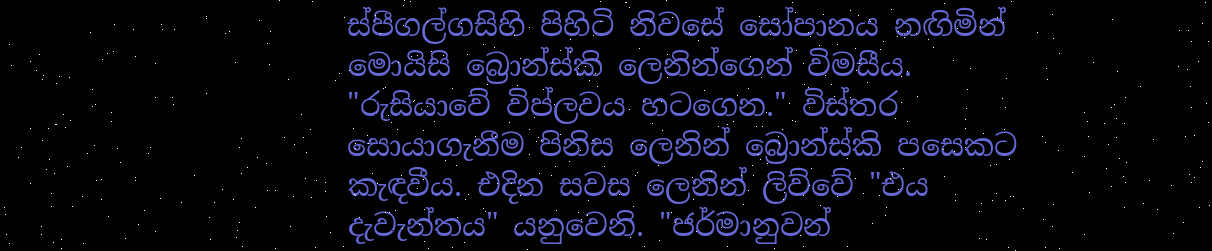ස්පීගල්ගසිහි පිහිටි නිවසේ සෝපානය නඟිමින් මොයිසි බ්‍රොන්ස්කි ලෙනින්ගෙන් විමසීය. "රුසියාවේ විප්ලවය හටගෙන." විස්තර සොයාගැනීම පිනිස ලෙනින් බ්‍රොන්ස්කි පසෙකට කැඳවීය. එදින සවස ලෙනින් ලිව්වේ "එය දැවැන්තය" යනුවෙනි. "ජර්මානුවන්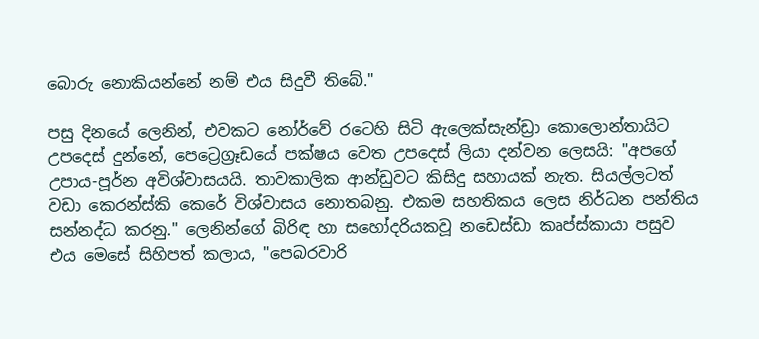බොරු නොකියන්නේ නම් එය සිදුවී තිබේ."

පසු දිනයේ ලෙනින්, එවකට නෝර්වේ රටෙහි සිටි ඇලෙක්සැන්ඩ්‍රා කොලොන්තායිට උපදෙස් දුන්නේ, පෙට්‍රෙග්‍රෑඩයේ පක්ෂය වෙත උපදෙස් ලියා දන්වන ලෙසයි: "අපගේ උපාය-පූර්න අවිශ්වාසයයි. තාවකාලික ආන්ඩුවට කිසිදු සහායක් නැත. සියල්ලටත් වඩා කෙරන්ස්කි කෙරේ විශ්වාසය නොතබනු. එකම සහතිකය ලෙස නිර්ධන පන්තිය සන්නද්ධ කරනු." ලෙනින්ගේ බිරිඳ හා සහෝදරියකවූ නඩෙස්ඩා කෘප්ස්කායා පසුව එය මෙසේ සිහිපත් කලාය, "පෙබරවාරි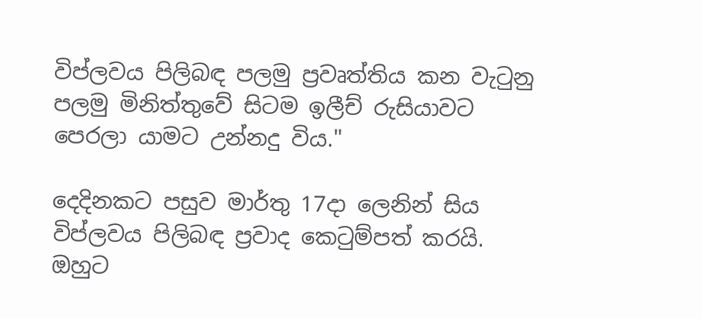විප්ලවය පිලිබඳ පලමු ප්‍රවෘත්තිය කන වැටුනු පලමු මිනිත්තුවේ සිටම ඉලීච් රුසියාවට පෙරලා යාමට උන්නදු විය."

දෙදිනකට පසුව මාර්තු 17දා ලෙනින් සිය විප්ලවය පිලිබඳ ප්‍රවාද කෙටුම්පත් කරයි. ඔහුට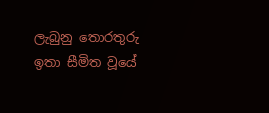ලැබුනු තොරතුරු ඉතා සීමිත වූයේ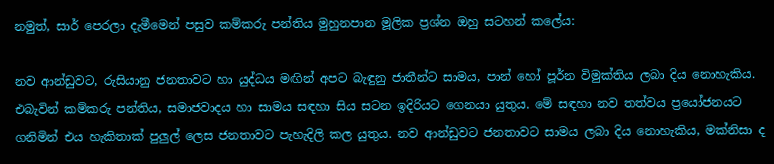නමුත්, සාර් පෙරලා දැමීමෙන් පසුව කම්කරු පන්තිය මුහුනපාන මූලික ප්‍රශ්න ඔහු සටහන් කලේය:

නව ආන්ඩුවට, රුසියානු ජනතාවට හා යුද්ධය මඟින් අපට බැඳුනු ජාතීන්ට සාමය, පාන් හෝ පූර්න විමුක්තිය ලබා දිය නොහැකිය. එබැවින් කම්කරු පන්තිය, සමාජවාදය හා සාමය සඳහා සිය සටන ඉදිරියට ගෙනයා යුතුය. මේ සඳහා නව තත්වය ප්‍රයෝජනයට ගනිමින් එය හැකිතාක් පුලුල් ලෙස ජනතාවට පැහැදිලි කල යුතුය. නව ආන්ඩුවට ජනතාවට සාමය ලබා දිය නොහැකිය, මක්නිසා ද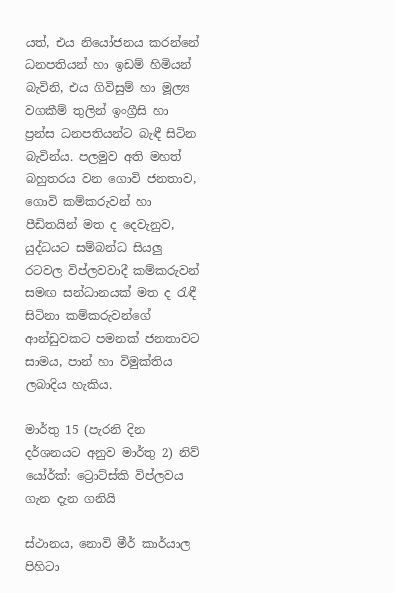යත්, එය නියෝජනය කරන්නේ ධනපතියන් හා ඉඩම් හිමියන් බැවිනි, එය ගිවිසුම් හා මූල්‍ය වගකීම් තුලින් ඉංග්‍රීසි හා ප්‍රන්ස ධනපතියන්ට බැඳී සිටින බැවින්ය. පලමුව අති මහත් බහුතරය වන ගොවි ජනතාව, ගොවි කම්කරුවන් හා පීඩිතයින් මත ද දෙවැනුව, යුද්ධයට සම්බන්ධ සියලු රටවල විප්ලවවාදී කම්කරුවන් සමඟ සන්ධානයක් මත ද රැඳී සිටිනා කම්කරුවන්ගේ ආන්ඩුවකට පමනක් ජනතාවට සාමය, පාන් හා විමුක්තිය ලබාදිය හැකිය.

මාර්තු 15 (පැරනි දින දර්ශනයට අනුව මාර්තු 2) නිව් යෝර්ක්: ට්‍රොට්ස්කි විප්ලවය ගැන දැන ගනියි

ස්ථානය, නොවි මීර් කාර්යාල පිහිටා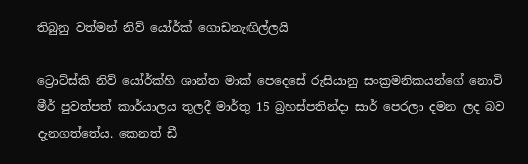තිබුනු වත්මන් නිව් යෝර්ක් ගොඩනැඟිල්ලයි

ට්‍රොට්ස්කි නිව් යෝර්ක්හි ශාන්ත මාක් පෙදෙසේ රුසියානු සංක්‍රමනිකයන්ගේ නොවි මීර් පුවත්පත් කාර්යාලය තුලදී මාර්තු 15 බ්‍රහස්පතින්දා සාර් පෙරලා දමන ලද බව දැනගත්තේය. කෙනත් ඩී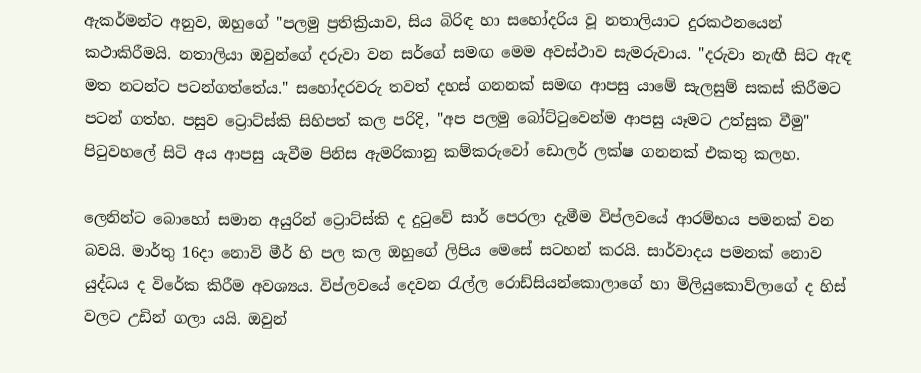ඇකර්මන්ට අනුව, ඔහුගේ "පලමු ප්‍රතික්‍රියාව, සිය බිරිඳ හා සහෝදරිය වූ නතාලියාට දුරකථනයෙන් කථාකිරීමයි. නතාලියා ඔවුන්ගේ දරුවා වන සර්ගේ සමඟ මෙම අවස්ථාව සැමරුවාය. "දරුවා නැඟී සිට ඇඳ මත නටන්ට පටන්ගත්තේය." සහෝදරවරු තවත් දහස් ගනනක් සමඟ ආපසු යාමේ සැලසුම් සකස් කිරීමට පටන් ගත්හ. පසුව ට්‍රොට්ස්කි සිහිපත් කල පරිදි, "අප පලමු බෝට්ටුවෙන්ම ආපසු යෑමට උත්සුක වීමු" පිටුවහලේ සිටි අය ආපසු යැවීම පිනිස ඇමරිකානු කම්කරුවෝ ඩොලර් ලක්ෂ ගනනක් එකතු කලහ.

ලෙනින්ට බොහෝ සමාන අයුරින් ට්‍රොට්ස්කි ද දුටුවේ සාර් පෙරලා දැමීම විප්ලවයේ ආරම්භය පමනක් වන බවයි. මාර්තු 16දා නොවි මීර් හි පල කල ඔහුගේ ලිපිය මෙසේ සටහන් කරයි. සාර්වාදය පමනක් නොව යුද්ධය ද විරේක කිරීම අවශ්‍යය. විප්ලවයේ දෙවන රැල්ල රොඩ්සියන්කොලාගේ හා මිලියුකොව්ලාගේ ද හිස් වලට උඩින් ගලා යයි. ඔවුන්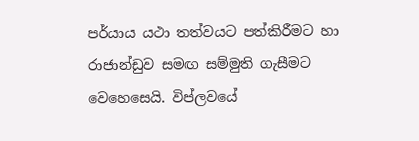පර්යාය යථා තත්වයට පත්කිරීමට හා රාජාන්ඩුව සමඟ සම්මුති ගැසීමට වෙහෙසෙයි. විප්ලවයේ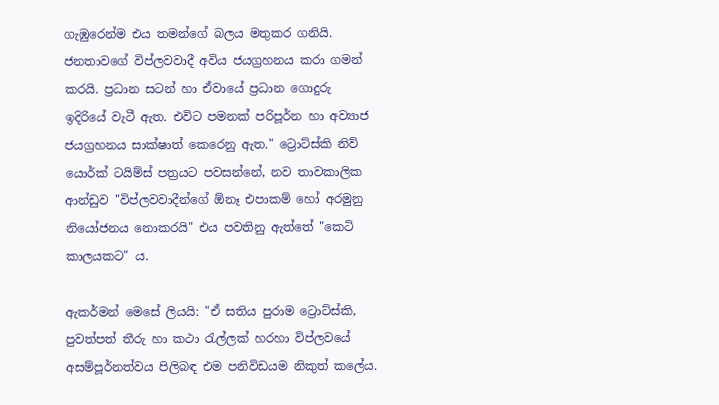ගැඹුරෙන්ම එය තමන්ගේ බලය මතුකර ගනියි. ජනතාවගේ විප්ලවවාදී අවිය ජයග්‍රහනය කරා ගමන් කරයි. ප්‍රධාන සටන් හා ඒවායේ ප්‍රධාන ගොදුරු ඉදිරියේ වැටී ඇත. එවිට පමනක් පරිපූර්න හා අව්‍යාජ ජයග්‍රහනය සාක්ෂාත් කෙරෙනු ඇත." ට්‍රොට්ස්කි නිව් යොර්ක් ටයිම්ස් පත්‍රයට පවසන්නේ, නව තාවකාලික ආන්ඩුව "විප්ලවවාදීන්ගේ ඕනෑ එපාකම් හෝ අරමුනු නියෝජනය නොකරයි" එය පවතිනු ඇත්තේ "කෙටි කාලයකට" ය.

ඇකර්මන් මෙසේ ලියයි: "ඒ සතිය පුරාම ට්‍රොට්ස්කි, පුවත්පත් තීරු හා කථා රැල්ලක් හරහා විප්ලවයේ අසම්පූර්නත්වය පිලිබඳ එම පනිවිඩයම නිකුත් කලේය.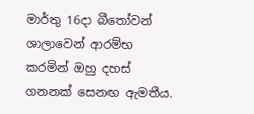මාර්තු 16දා බීතෝවන් ශාලාවෙන් ආරම්භ කරමින් ඔහු දහස් ගනනක් සෙනඟ ඇමතීය.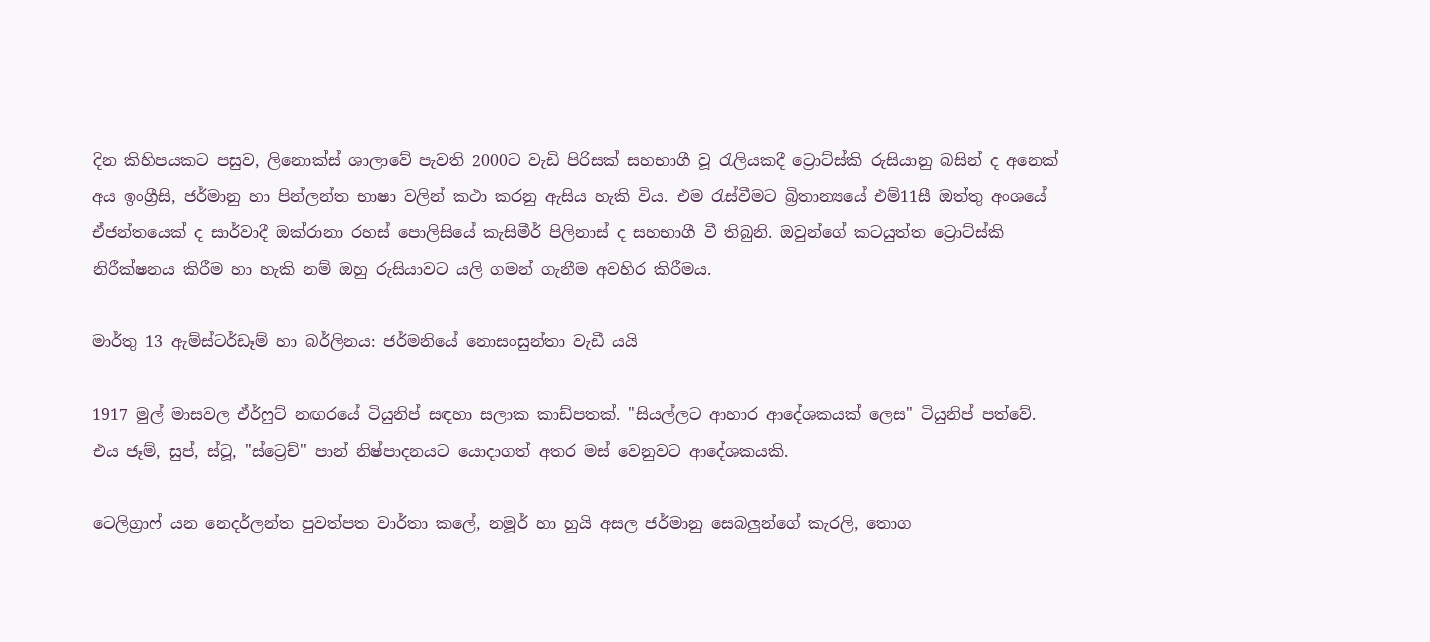දින කිහිපයකට පසුව, ලිනොක්ස් ශාලාවේ පැවති 2000ට වැඩි පිරිසක් සහභාගී වූ රැලියකදී ට්‍රොට්ස්කි රුසියානු බසින් ද අනෙක් අය ඉංග්‍රීසි, ජර්මානු හා පින්ලන්ත භාෂා වලින් කථා කරනු ඇසිය හැකි විය. එම රැස්වීමට බ්‍රිතාන්‍යයේ එම්11සී ඔත්තු අංශයේ ඒජන්තයෙක් ද සාර්වාදී ඔක්රානා රහස් පොලිසියේ කැසිමීර් පිලිනාස් ද සහභාගී වී තිබුනි. ඔවුන්ගේ කටයුත්ත ට්‍රොට්ස්කි නිරීක්ෂනය කිරීම හා හැකි නම් ඔහු රුසියාවට යලි ගමන් ගැනීම අවහිර කිරීමය.

මාර්තු 13 ඇම්ස්ටර්ඩෑම් හා බර්ලිනය: ජර්මනියේ නොසංසුන්තා වැඩී යයි

1917 මුල් මාසවල ඒර්ෆුට් නඟරයේ ටියුනිප් සඳහා සලාක කාඩ්පතක්. "සියල්ලට ආහාර ආදේශකයක් ලෙස" ටියුනිප් පත්වේ. එය ජෑම්, සුප්, ස්ටූ, "ස්ට්‍රෙච්" පාන් නිෂ්පාදනයට යොදාගත් අතර මස් වෙනුවට ආදේශකයකි.

ටෙලිග්‍රාෆ් යන නෙදර්ලන්ත පුවත්පත වාර්තා කලේ, නමූර් හා හුයි අසල ජර්මානු සෙබලුන්ගේ කැරලි, තොග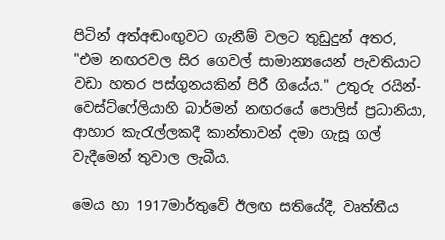පිටින් අත්අඬංඟුවට ගැනීම් වලට තුඩුදුන් අතර, "එම නඟරවල සිර ගෙවල් සාමාන්‍යයෙන් පැවතියාට වඩා හතර පස්ගුනයකින් පිරී ගියේය." උතුරු රයින්-වෙස්ට්ෆේලියාහි බාර්මන් නඟරයේ පොලිස් ප්‍රධානියා, ආහාර කැරැල්ලකදී කාන්තාවන් දමා ගැසූ ගල් වැදීමෙන් තුවාල ලැබීය.

මෙය හා 1917මාර්තුවේ ඊලඟ සතියේදී, වෘත්තීය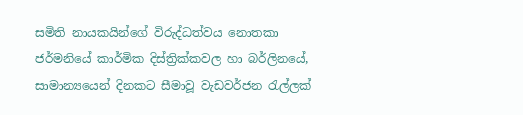සමිති නායකයින්ගේ විරුද්ධත්වය නොතකා ජර්මනියේ කාර්මික දිස්ත්‍රික්කවල හා බර්ලිනයේ, සාමාන්‍යයෙන් දිනකට සීමාවූ වැඩවර්ජන රැල්ලක්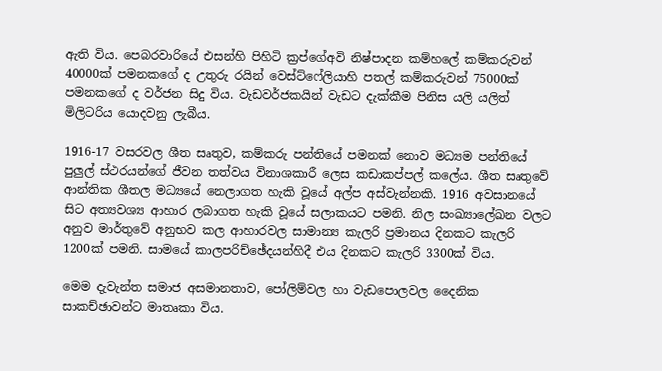ඇති විය. පෙබරවාරියේ එසන්හි පිහිටි ක්‍රප්ගේඅවි නිෂ්පාදන කම්හලේ කම්කරුවන් 40000ක් පමනකගේ ද උතුරු රයින් වෙස්ට්ෆේලියාහි පතල් කම්කරුවන් 75000ක් පමනකගේ ද වර්ජන සිදු විය. වැඩවර්ජකයින් වැඩට දැක්කීම පිනිස යලි යලිත් මිලිටරිය යොදවනු ලැබීය.

1916-17 වසරවල ශීත සෘතුව, කම්කරු පන්තියේ පමනක් නොව මධ්‍යම පන්තියේ පුලුල් ස්ථරයන්ගේ ජීවන තත්වය විනාශකාරී ලෙස කඩාකප්පල් කලේය. ශීත සෘතුවේ ආන්තික ශීතල මධ්‍යයේ නෙලාගත හැකි වූයේ අල්ප අස්වැන්නකි. 1916 අවසානයේ සිට අත්‍යවශ්‍ය ආහාර ලබාගත හැකි වූයේ සලාකයට පමනි. නිල සංඛ්‍යාලේඛන වලට අනුව මාර්තුවේ අනුභව කල ආහාරවල සාමාන්‍ය කැලරි ප්‍රමානය දිනකට කැලරි 1200ක් පමනි. සාමයේ කාලපරිච්ඡේදයන්හිදී එය දිනකට කැලරි 3300ක් විය.

මෙම දැවැන්ත සමාජ අසමානතාව, පෝලිම්වල හා වැඩපොලවල දෛනික සාකච්ඡාවන්ට මාතෘකා විය.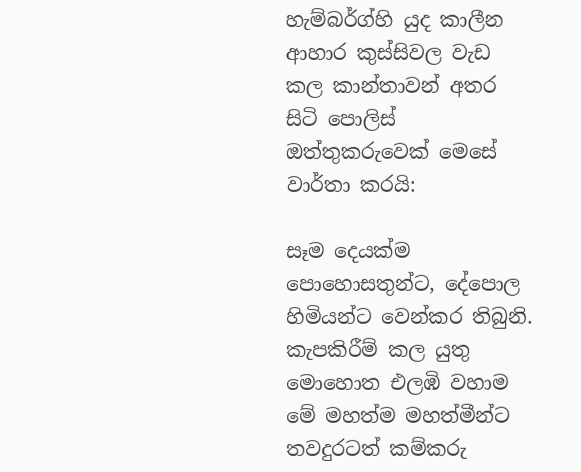හැම්බර්ග්හි යුද කාලීන ආහාර කුස්සිවල වැඩ කල කාන්තාවන් අතර සිටි පොලිස් ඔත්තුකරුවෙක් මෙසේ වාර්තා කරයි:

සෑම දෙයක්ම පොහොසතුන්ට, දේපොල හිමියන්ට වෙන්කර තිබුනි. කැපකිරීම් කල යුතු මොහොත එලඹි වහාම මේ මහත්ම මහත්මීන්ට තවදුරටත් කම්කරු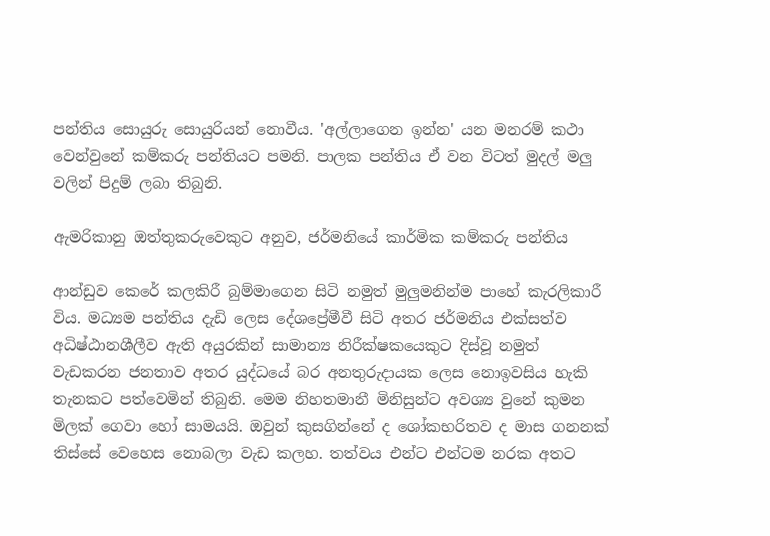පන්තිය සොයුරු සොයුරියන් නොවීය. 'අල්ලාගෙන ඉන්න' යන මනරම් කථා වෙන්වුනේ කම්කරු පන්තියට පමනි. පාලක පන්තිය ඒ වන විටත් මුදල් මලු වලින් පිදුම් ලබා තිබුනි.

ඇමරිකානු ඔත්තුකරුවෙකුට අනුව, ජර්මනියේ කාර්මික කම්කරු පන්තිය

ආන්ඩුව කෙරේ කලකිරී බුම්මාගෙන සිටි නමුත් මුලුමනින්ම පාහේ කැරලිකාරී විය. මධ්‍යම පන්තිය දැඩි ලෙස දේශප්‍රේමීවී සිටි අතර ජර්මනිය එක්සත්ව අධිෂ්ඨානශීලීව ඇති අයුරකින් සාමාන්‍ය නිරීක්ෂකයෙකුට දිස්වූ නමුත් වැඩකරන ජනතාව අතර යුද්ධයේ බර අනතුරුදායක ලෙස නොඉවසිය හැකි තැනකට පත්වෙමින් තිබුනි. මෙම නිහතමානී මිනිසුන්ට අවශ්‍ය වුනේ කුමන මිලක් ගෙවා හෝ සාමයයි. ඔවුන් කුසගින්නේ ද ශෝකභරිතව ද මාස ගනනක් තිස්සේ වෙහෙස නොබලා වැඩ කලහ. තත්වය එන්ට එන්ටම නරක අතට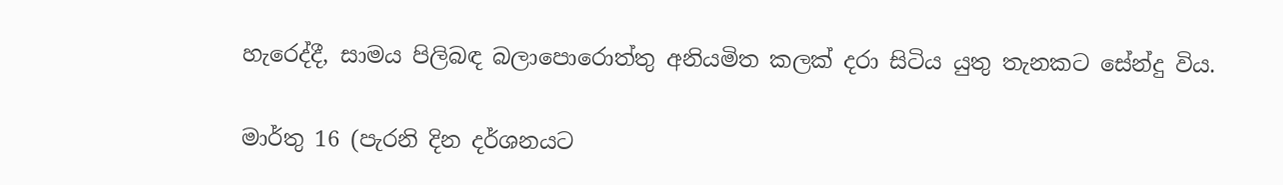හැරෙද්දී, සාමය පිලිබඳ බලාපොරොත්තු අනියමිත කලක් දරා සිටිය යුතු තැනකට සේන්දු විය.

මාර්තු 16 (පැරනි දින දර්ශනයට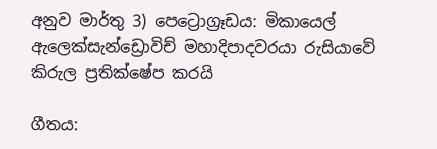අනුව මාර්තු 3) පෙට්‍රොග්‍රෑඩය: මිකායෙල් ඇලෙක්සැන්ඩ්‍රොවිච් මහාදිපාදවරයා රුසියාවේ කිරුල ප්‍රතික්ෂේප කරයි

ගීතය: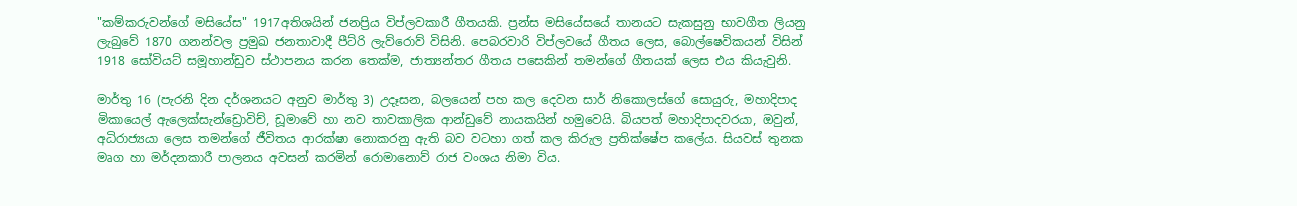"කම්කරුවන්ගේ මසියේස" 1917අතිශයින් ජනප්‍රිය විප්ලවකාරී ගීතයකි. ප්‍රන්ස මසියේසයේ තානයට සැකසුනු භාවගීත ලියනු ලැබුවේ 1870 ගනන්වල ප්‍රමුඛ ජනතාවාදී පීට්රි ලැව්රොව් විසිනි. පෙබරවාරි විප්ලවයේ ගීතය ලෙස, බොල්ෂෙවිකයන් විසින් 1918 සෝවියට් සමූහාන්ඩුව ස්ථාපනය කරන තෙක්ම, ජාත්‍යන්තර ගීතය පසෙකින් තමන්ගේ ගීතයක් ලෙස එය කියැවුනි.

මාර්තු 16 (පැරනි දින දර්ශනයට අනුව මාර්තු 3) උදෑසන, බලයෙන් පහ කල දෙවන සාර් නිකොලස්ගේ සොයුරු, මහාදිපාද මිකායෙල් ඇලෙක්සැන්ඩ්‍රොවිච්, ඩූමාවේ හා නව තාවකාලික ආන්ඩුවේ නායකයින් හමුවෙයි. බියපත් මහාදිපාදවරයා, ඔවුන්, අධිරාජ්‍යයා ලෙස තමන්ගේ ජීවිතය ආරක්ෂා නොකරනු ඇති බව වටහා ගත් කල කිරුල ප්‍රතික්ෂේප කලේය. සියවස් තුනක මෘග හා මර්දනකාරී පාලනය අවසන් කරමින් රොමානොව් රාජ වංශය නිමා විය.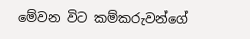මේවන විට කම්කරුවන්ගේ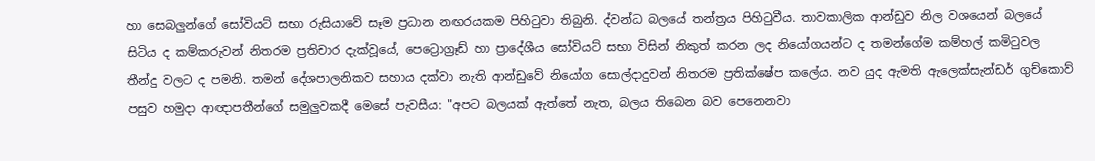හා සෙබලුන්ගේ සෝවියට් සභා රුසියාවේ සෑම ප්‍රධාන නඟරයකම පිහිටුවා තිබුනි. ද්වන්ධ බලයේ තන්ත්‍රය පිහිටුවීය. තාවකාලික ආන්ඩුව නිල වශයෙන් බලයේ සිටිය ද කම්කරුවන් නිතරම ප්‍රතිචාර දැක්වූයේ, පෙට්‍රොග්‍රෑඩ් හා ප්‍රාදේශීය සෝවියට් සභා විසින් නිකුත් කරන ලද නියෝගයන්ට ද තමන්ගේම කම්හල් කමිටුවල තීන්දු වලට ද පමනි. තමන් දේශපාලනිකව සහාය දක්වා නැති ආන්ඩුවේ නියෝග සොල්දාදුවන් නිතරම ප්‍රතික්ෂේප කලේය. නව යුද ඇමති ඇලෙක්සැන්ඩර් ගුච්කොව් පසුව හමුදා ආඥාපතීන්ගේ සමුලුවකදී මෙසේ පැවසීය: "අපට බලයක් ඇත්තේ නැත, බලය තිබෙන බව පෙනෙනවා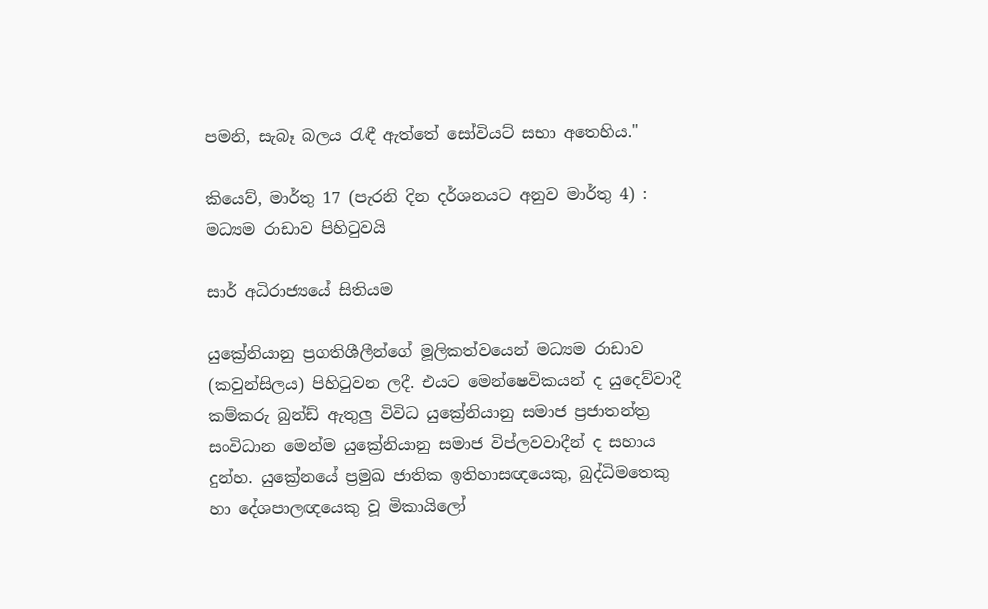පමනි, සැබෑ බලය රැඳී ඇත්තේ සෝවියට් සභා අතෙහිය."

කියෙව්, මාර්තු 17 (පැරනි දින දර්ශනයට අනුව මාර්තු 4) : මධ්‍යම රාඩාව පිහිටුවයි

සාර් අධිරාජ්‍යයේ සිතියම

යුක්‍රේනියානු ප්‍රගතිශීලීන්ගේ මූලිකත්වයෙන් මධ්‍යම රාඩාව (කවුන්සිලය) පිහිටුවන ලදී. එයට මෙන්ෂෙවිකයන් ද යුදෙව්වාදී කම්කරු බුන්ඩ් ඇතුලු විවිධ යුක්‍රේනියානු සමාජ ප්‍රජාතන්ත්‍ර සංවිධාන මෙන්ම යුක්‍රේනියානු සමාජ විප්ලවවාදීන් ද සහාය දුන්හ. යුක්‍රේනයේ ප්‍රමුඛ ජාතික ඉතිහාසඥයෙකු, බුද්ධිමතෙකු හා දේශපාලඥයෙකු වූ මිකායිලෝ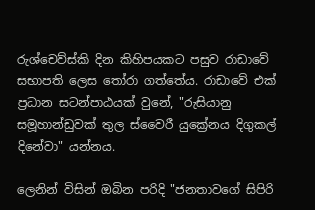රුශ්චෙව්ස්කි දින කිහිපයකට පසුව රාඩාවේ සභාපති ලෙස තෝරා ගත්තේය. රාඩාවේ එක් ප්‍රධාන සටන්පාඨයක් වුනේ, "රුසියානු සමූහාන්ඩුවක් තුල ස්වෛරී යුක්‍රේනය දිගුකල් දිනේවා" යන්නය.

ලෙනින් විසින් ඔබින පරිදි "ජනතාවගේ සිපිරි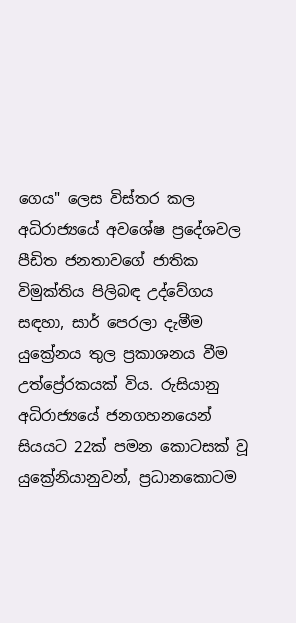ගෙය" ලෙස විස්තර කල අධිරාජ්‍යයේ අවශේෂ ප්‍රදේශවල පීඩිත ජනතාවගේ ජාතික විමුක්තිය පිලිබඳ උද්වේගය සඳහා, සාර් පෙරලා දැමීම යුක්‍රේනය තුල ප්‍රකාශනය වීම උත්ප්‍රේරකයක් විය. රුසියානු අධිරාජ්‍යයේ ජනගහනයෙන් සියයට 22ක් පමන කොටසක් වූ යුක්‍රේනියානුවන්, ප්‍රධානකොටම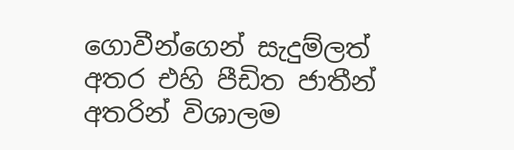ගොවීන්ගෙන් සැදුම්ලත් අතර එහි පීඩිත ජාතීන් අතරින් විශාලම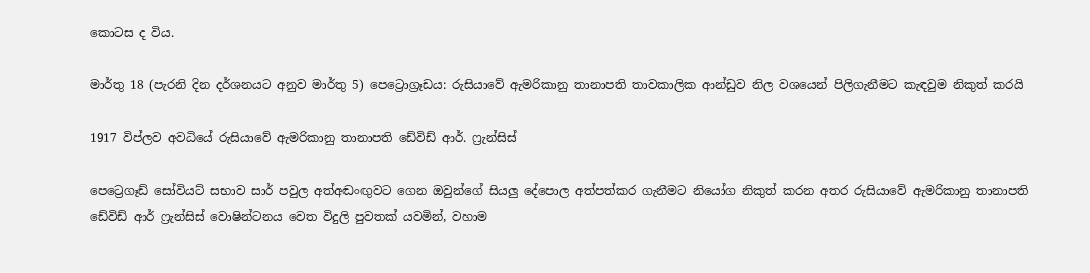කොටස ද විය.

මාර්තු 18 (පැරනි දින දර්ශනයට අනුව මාර්තු 5) පෙට්‍රොග්‍රෑඩය: රුසියාවේ ඇමරිකානු තානාපති තාවකාලික ආන්ඩුව නිල වශයෙන් පිලිගැනීමට කැඳවුම නිකුත් කරයි

1917 විප්ලව අවධියේ රුසියාවේ ඇමරිකානු තානාපති ඩේවිඩ් ආර්. ෆ්‍රැන්සිස්

පෙට්‍රෙගෑඩ් සෝවියට් සභාව සාර් පවුල අත්අඬංඟුවට ගෙන ඔවුන්ගේ සියලු දේපොල අත්පත්කර ගැනීමට නියෝග නිකුත් කරන අතර රුසියාවේ ඇමරිකානු තානාපති ඩේවිඩ් ආර් ෆ්‍රැන්සිස් වොෂින්ටනය වෙත විදුලි පුවතක් යවමින්, වහාම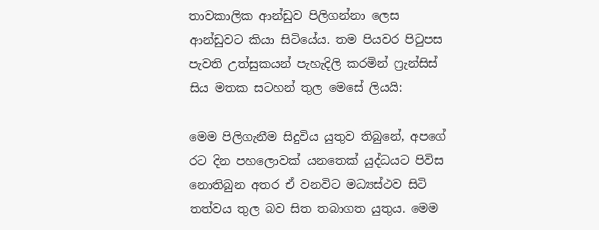තාවකාලික ආන්ඩුව පිලිගන්නා ලෙස ආන්ඩුවට කියා සිටියේය. තම පියවර පිටුපස පැවති උත්සුකයන් පැහැදිලි කරමින් ෆ්‍රැන්සිස් සිය මතක සටහන් තුල මෙසේ ලියයි:

මෙම පිලිගැනීම සිදුවිය යුතුව තිබුනේ, අපගේ රට දින පහලොවක් යනතෙක් යුද්ධයට පිවිස නොතිබුන අතර ඒ වනවිට මධ්‍යස්ථව සිටි තත්වය තුල බව සිත තබාගත යුතුය. මෙම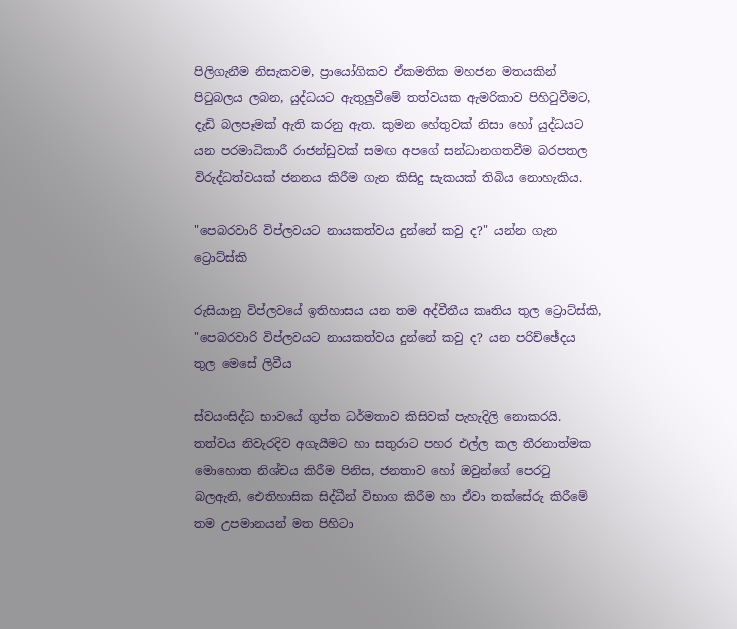පිලිගැනීම නිසැකවම, ප්‍රායෝගිකව ඒකමතික මහජන මතයකින් පිටුබලය ලබන, යුද්ධයට ඇතුලුවීමේ තත්වයක ඇමරිකාව පිහිටුවීමට, දැඩි බලපෑමක් ඇති කරනු ඇත. කුමන හේතුවක් නිසා හෝ යුද්ධයට යන පරමාධිකාරී රාජන්ඩුවක් සමඟ අපගේ සන්ධානගතවීම බරපතල විරුද්ධත්වයක් ජනනය කිරීම ගැන කිසිදු සැකයක් තිබිය නොහැකිය.

"පෙබරවාරි විප්ලවයට නායකත්වය දුන්නේ කවු ද?" යන්න ගැන ට්‍රොට්ස්කි

රුසියානු විප්ලවයේ ඉතිහාසය යන තම අද්වීතීය කෘතිය තුල ට්‍රොට්ස්කි, "පෙබරවාරි විප්ලවයට නායකත්වය දුන්නේ කවු ද? යන පරිච්ඡේදය තුල මෙසේ ලිවීය

ස්වයංසිද්ධ භාවයේ ගුප්ත ධර්මතාව කිසිවක් පැහැදිලි නොකරයි. තත්වය නිවැරදිව අගැයීමට හා සතුරාට පහර එල්ල කල තීරනාත්මක මොහොත නිශ්චය කිරීම පිනිස, ජනතාව හෝ ඔවුන්ගේ පෙරටු බලඇනි, ඓතිහාසික සිද්ධීන් විභාග කිරීම හා ඒවා තක්සේරු කිරීමේ තම උපමානයන් මත පිහිටා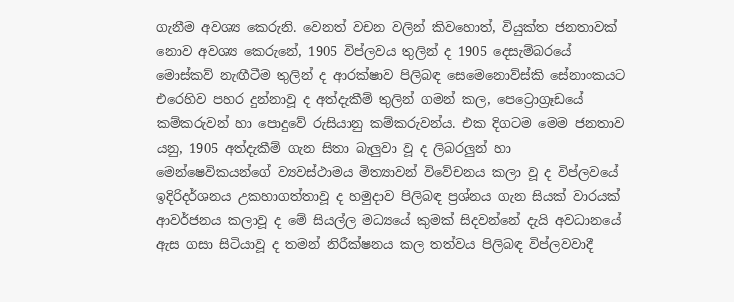ගැනීම අවශ්‍ය කෙරුනි. වෙනත් වචන වලින් කිවහොත්, වියුක්ත ජනතාවක් නොව අවශ්‍ය කෙරුනේ, 1905 විප්ලවය තුලින් ද 1905 දෙසැම්බරයේ මොස්කව් නැඟීටීම තුලින් ද ආරක්ෂාව පිලිබඳ සෙමෙනොව්ස්කි සේනාංකයට එරෙහිව පහර දුන්නාවූ ද අත්දැකීම් තුලින් ගමන් කල, පෙට්‍රොග්‍රෑඩයේ කම්කරුවන් හා පොදුවේ රුසියානු කම්කරුවන්ය. එක දිගටම මෙම ජනතාව යනු, 1905 අත්දැකීම් ගැන සිතා බැලුවා වූ ද ලිබරලුන් හා මෙන්ෂෙවිකයන්ගේ ව්‍යවස්ථාමය මිත්‍යාවන් විවේචනය කලා වූ ද විප්ලවයේ ඉදිරිදර්ශනය උකහාගත්තාවූ ද හමුදාව පිලිබඳ ප්‍රශ්නය ගැන සියක් වාරයක් ආවර්ජනය කලාවූ ද මේ සියල්ල මධ්‍යයේ කුමක් සිදවන්නේ දැයි අවධානයේ ඇස ගසා සිටියාවූ ද තමන් නිරීක්ෂනය කල තත්වය පිලිබඳ විප්ලවවාදී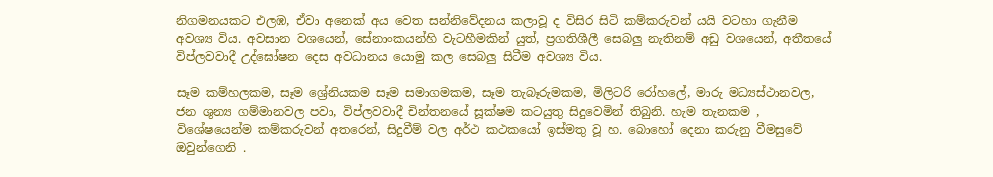නිගමනයකට එලඹ, ඒවා අනෙක් අය වෙත සන්නිවේදනය කලාවූ ද විසිර සිටි කම්කරුවන් යයි වටහා ගැනීම අවශ්‍ය විය. අවසාන වශයෙන්, සේනාංකයන්හි වැටහීමකින් යුත්, ප්‍රගතිශීලී සෙබලු නැතිනම් අඩු වශයෙන්, අතීතයේ විප්ලවවාදී උද්ඝෝෂන දෙස අවධානය යොමු කල සෙබලු සිටීම අවශ්‍ය විය.

සෑම කම්හලකම, සෑම ශ්‍රේනියකම සෑම සමාගමකම, සෑම තැබෑරුමකම, මිලිටරි රෝහලේ, මාරු මධ්‍යස්ථානවල, ජන ශුන්‍ය ගම්මානවල පවා, විප්ලවවාදී චින්තනයේ සූක්ෂම කටයුතු සිදුවෙමින් තිබුනි. හැම තැනකම , විශේෂයෙන්ම කම්කරුවන් අතරෙන්, සිදුවීම් වල අර්ථ කථකයෝ ඉස්මතු වූ හ. බොහෝ දෙනා කරුනු වීමසුවේ ඔවුන්ගෙනි .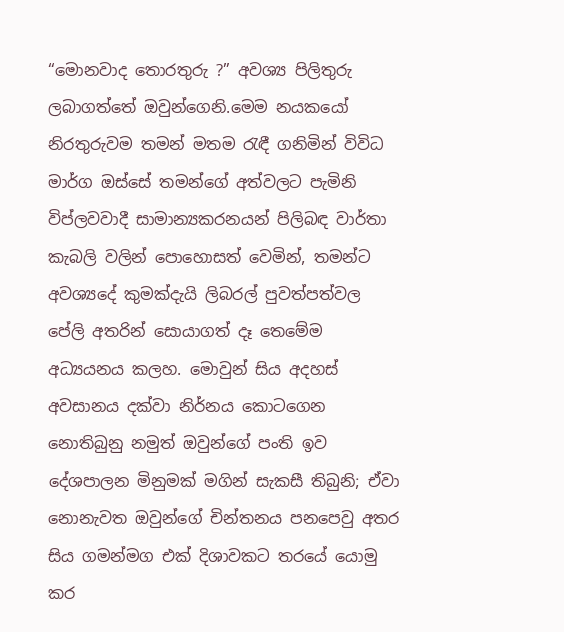“මොනවාද තොරතුරු ?” අවශ්‍ය පිලිතුරු ලබාගත්තේ ඔවුන්ගෙනි.මෙම නයකයෝ නිරතුරුවම තමන් මතම රැඳී ගනිමින් විවිධ මාර්ග ඔස්සේ තමන්ගේ අත්වලට පැමිනි විප්ලවවාදී සාමාන්‍යකරනයන් පිලිබඳ වාර්තා කැබලි වලින් පොහොසත් වෙමින්, තමන්ට අවශ්‍යදේ කුමක්දැයි ලිබරල් පුවත්පත්වල පේලි අතරින් සොයාගත් දෑ තෙමේම අධ්‍යයනය කලහ. මොවුන් සිය අදහස් අවසානය දක්වා නිර්නය කොටගෙන නොතිබුනු නමුත් ඔවුන්ගේ පංති ඉව දේශපාලන මිනුමක් මගින් සැකසී තිබුනි; ඒවා නොනැවත ඔවුන්ගේ චින්තනය පනපෙවු අතර සිය ගමන්මග එක් දිශාවකට තරයේ යොමු කර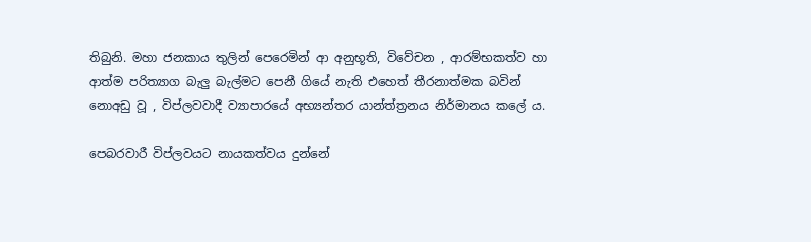තිබුනි. මහා ජනකාය තුලින් පෙරෙමින් ආ අනුභූති, විවේචන , ආරම්භකත්ව හා ආත්ම පරිත්‍යාග බැලු බැල්මට පෙනී ගියේ නැති එහෙත් තීරනාත්මක බවින් නොඅඩු වූ , විප්ලවවාදී ව්‍යාපාරයේ අභ්‍යන්තර යාන්ත්ත්‍රනය නිර්මානය කලේ ය.

පෙබරවාරී විප්ලවයට නායකත්වය දුන්නේ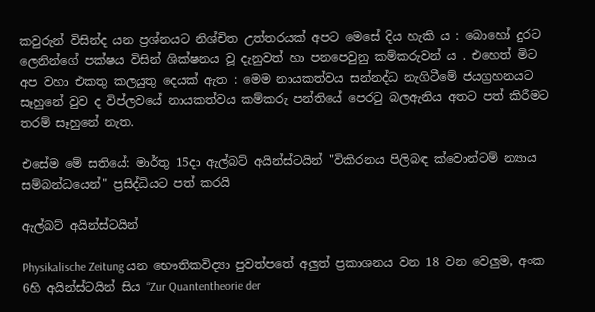කවුරුන් විසින්ද යන ප්‍රශ්නයට නිශ්චිත උත්තරයක් අපට මෙසේ දිය හැකි ය : බොහෝ දුරට ලෙනින්ගේ පක්ෂය විසින් ශික්ෂනය වූ දැනුවත් හා පනපෙවුනු කම්කරුවන් ය . එහෙත් මිට අප වහා එකතු කලයුතු දෙයක් ඇත : මෙම නායකත්වය සන්නද්ධ නැගිටීමේ ජයග්‍රහනයට සෑහුනේ වුව ද විප්ලවයේ නායකත්වය කම්කරු පන්තියේ පෙරටු බලඇනිය අතට පත් කිරීමට තරම් සෑහුනේ නැත.

එසේම මේ සතියේ: මාර්තු 15දා ඇල්බට් අයින්ස්ටයින් "විකිරනය පිලිබඳ ක්වොන්ටම් න්‍යාය සම්බන්ධයෙන්" ප්‍රසිද්ධියට පත් කරයි

ඇල්බට් අයින්ස්ටයින්

Physikalische Zeitung යන භෞතිකවිද්‍යා පුවත්පතේ අලුත් ප්‍රකාශනය වන 18 වන වෙලුම, අංක 6හි අයින්ස්ටයින් සිය “Zur Quantentheorie der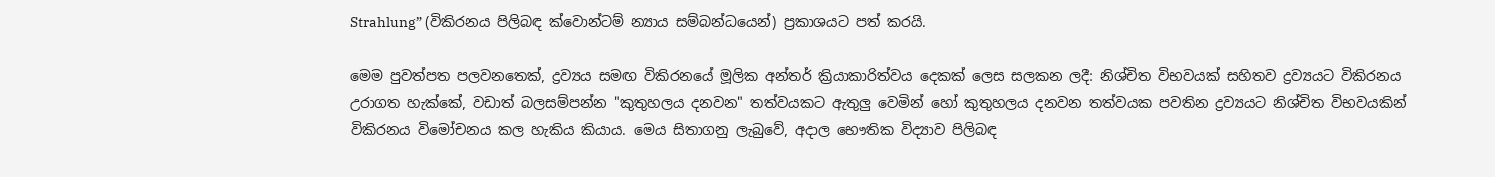Strahlung” (විකිරනය පිලිබඳ ක්වොන්ටම් න්‍යාය සම්බන්ධයෙන්) ප්‍රකාශයට පත් කරයි.

මෙම පුවත්පත පලවනතෙක්, ද්‍රව්‍යය සමඟ විකිරනයේ මූලික අන්තර් ක්‍රියාකාරිත්වය දෙකක් ලෙස සලකන ලදී: නිශ්චිත විභවයක් සහිතව ද්‍රව්‍යයට විකිරනය උරාගත හැක්කේ, වඩාත් බලසම්පන්න "කුතුහලය දනවන" තත්වයකට ඇතුලු වෙමින් හෝ කුතුහලය දනවන තත්වයක පවතින ද්‍රව්‍යයට නිශ්චිත විභවයකින් විකිරනය විමෝචනය කල හැකිය කියාය. මෙය සිතාගනු ලැබුවේ, අදාල භෞතික විද්‍යාව පිලිබඳ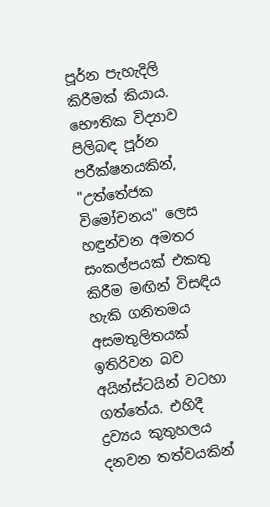පූර්න පැහැදිලි කිරීමක් කියාය. භෞතික විද්‍යාව පිලිබඳ පූර්න පරීක්ෂනයකින්, "උත්තේජක විමෝචනය" ලෙස හඳුන්වන අමතර සංකල්පයක් එකතු කිරීම මඟින් විසඳිය හැකි ගනිතමය අසමතුලිතයක් ඉතිරිවන බව අයින්ස්ටයින් වටහා ගත්තේය. එහිදී ද්‍රව්‍යය කුතුහලය දනවන තත්වයකින්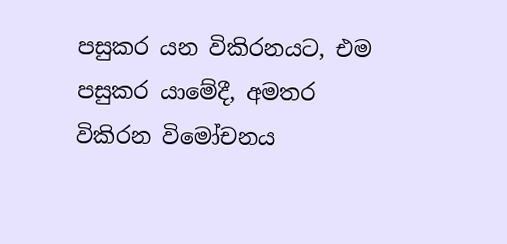පසුකර යන විකිරනයට, එම පසුකර යාමේදී, අමතර විකිරන විමෝචනය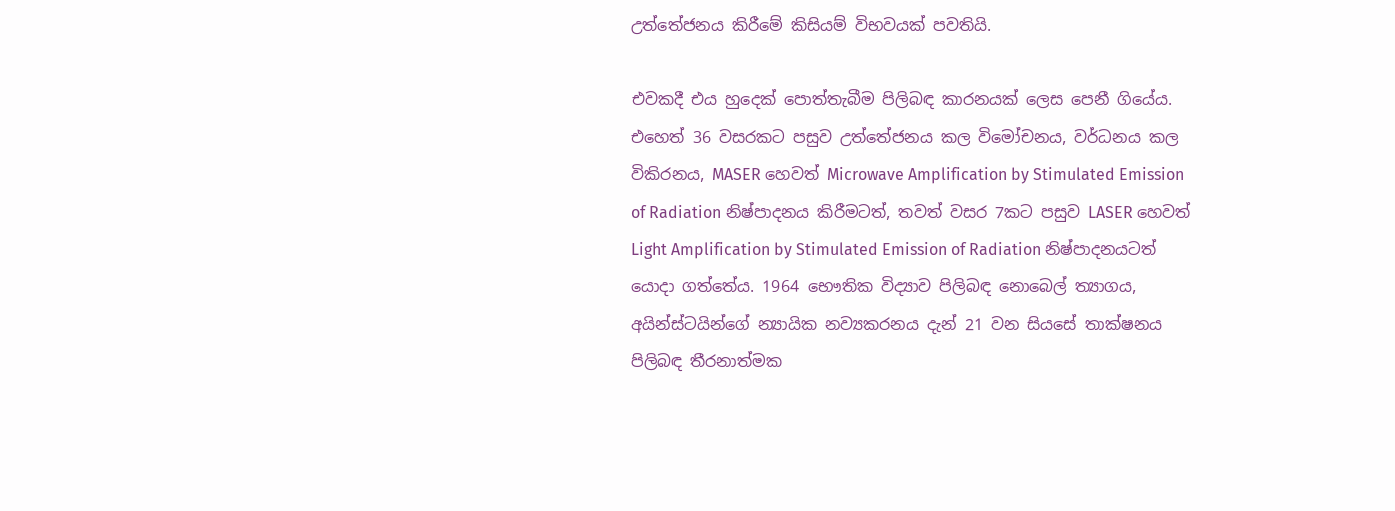උත්තේජනය කිරීමේ කිසියම් විභවයක් පවතියි.

එවකදී එය හුදෙක් පොත්තැබීම පිලිබඳ කාරනයක් ලෙස පෙනී ගියේය. එහෙත් 36 වසරකට පසුව උත්තේජනය කල විමෝචනය, වර්ධනය කල විකිරනය, MASER හෙවත් Microwave Amplification by Stimulated Emission of Radiation නිෂ්පාදනය කිරීමටත්, තවත් වසර 7කට පසුව LASER හෙවත් Light Amplification by Stimulated Emission of Radiation නිෂ්පාදනයටත් යොදා ගත්තේය. 1964 භෞතික විද්‍යාව පිලිබඳ නොබෙල් ත්‍යාගය, අයින්ස්ටයින්ගේ න්‍යායික නව්‍යකරනය දැන් 21 වන සියසේ තාක්ෂනය පිලිබඳ තීරනාත්මක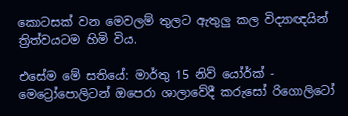කොටසක් වන මෙවලම් තුලට ඇතුලු කල විද්‍යාඥයින් ත්‍රිත්වයටම හිමි විය.

එසේම මේ සතියේ: මාර්තු 15 නිව් යෝර්ක් - මෙට්‍රෝපොලිටන් ඔපෙරා ශාලාවේදී කරුසෝ රිගොලිටෝ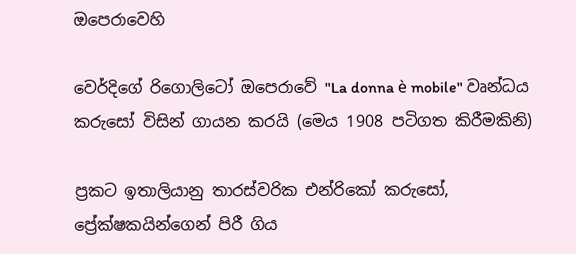ඔපෙරාවෙහි

වෙර්දිගේ රිගොලිටෝ ඔපෙරාවේ "La donna è mobile" වෘන්ධය කරුසෝ විසින් ගායන කරයි (මෙය 1908 පටිගත කිරීමකිනි)

ප්‍රකට ඉතාලියානු තාරස්වරික එන්රිකෝ කරුසෝ, ප්‍රේක්ෂකයින්ගෙන් පිරී ගිය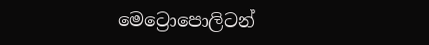මෙට්‍රොපොලිටන්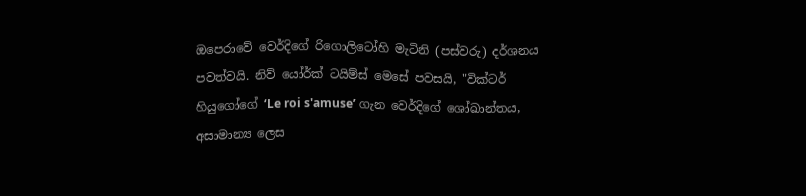ඔපෙරාවේ වෙර්දිගේ රිගොලිටෝහි මැටිනි (පස්වරු) දර්ශනය පවත්වයි. නිව් යෝර්ක් ටයිම්ස් මෙසේ පවසයි, "වික්ටර් හියුගෝගේ ‘Le roi s'amuse’ ගැන වෙර්දිගේ ශෝඛාන්තය, අසාමාන්‍ය ලෙස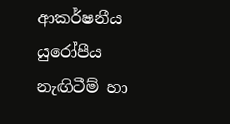ආකර්ෂනීය යුරෝපීය නැඟිටීම් හා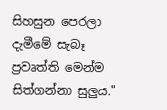සිහසුන පෙරලා දැමීමේ සැබෑ ප්‍රවෘත්ති මෙන්ම සිත්ගන්නා සුලුය."